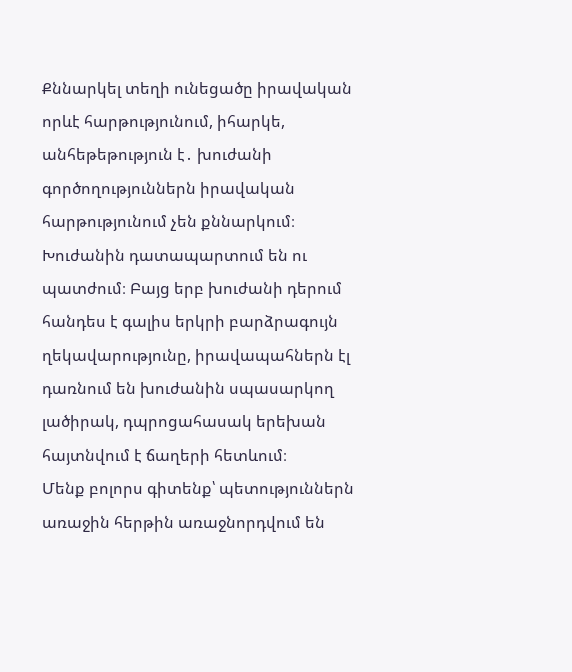Քննարկել տեղի ունեցածը իրավական որևէ հարթությունում, իհարկե, անհեթեթություն է․ խուժանի գործողություններն իրավական հարթությունում չեն քննարկում։ Խուժանին դատապարտում են ու պատժում։ Բայց երբ խուժանի դերում հանդես է գալիս երկրի բարձրագույն ղեկավարությունը, իրավապահներն էլ դառնում են խուժանին սպասարկող լածիրակ, դպրոցահասակ երեխան հայտնվում է ճաղերի հետևում։
Մենք բոլորս գիտենք՝ պետություններն առաջին հերթին առաջնորդվում են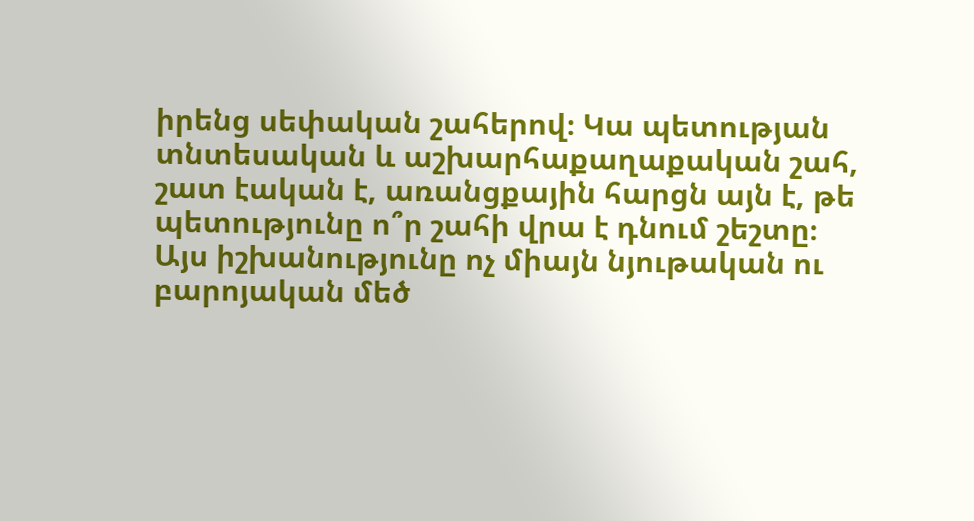իրենց սեփական շահերով։ Կա պետության տնտեսական և աշխարհաքաղաքական շահ, շատ էական է, առանցքային հարցն այն է, թե պետությունը ո՞ր շահի վրա է դնում շեշտը։
Այս իշխանությունը ոչ միայն նյութական ու բարոյական մեծ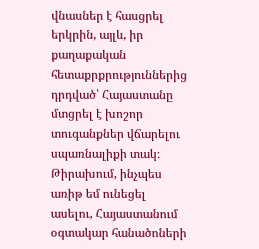վնասներ է հասցրել երկրին, այլև, իր քաղաքական հետաքրքրություններից դրդված՝ Հայաստանը մտցրել է խոշոր տուգանքներ վճարելու սպառնալիքի տակ։
Թիրախում, ինչպես առիթ եմ ունեցել ասելու, Հայաստանում օգտակար հանածոների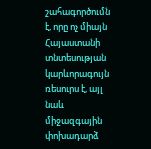շահագործումն է, որը ոչ միայն Հայաստանի տնտեսության կարևորագույն ռեսուրս է, այլ նաև միջազգային փոխադարձ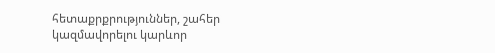հետաքրքրություններ, շահեր կազմավորելու կարևոր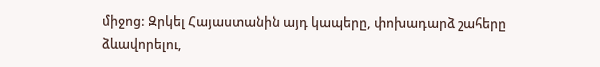միջոց: Զրկել Հայաստանին այդ կապերը, փոխադարձ շահերը ձևավորելու,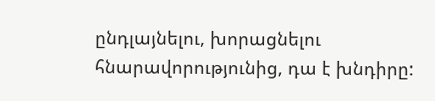ընդլայնելու, խորացնելու հնարավորությունից, դա է խնդիրը: